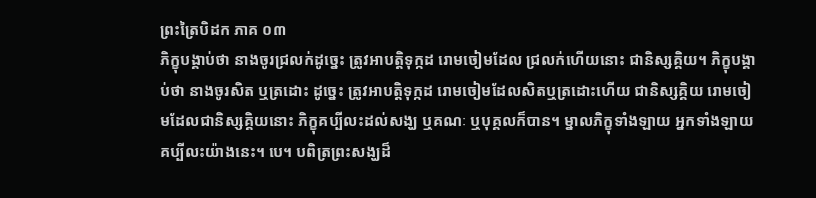ព្រះត្រៃបិដក ភាគ ០៣
ភិក្ខុបង្គាប់ថា នាងចូរជ្រលក់ដូច្នេះ ត្រូវអាបត្ដិទុក្កដ រោមចៀមដែល ជ្រលក់ហើយនោះ ជានិស្សគ្គិយ។ ភិក្ខុបង្គាប់ថា នាងចូរសិត ឬត្រដោះ ដូច្នេះ ត្រូវអាបត្ដិទុក្កដ រោមចៀមដែលសិតឬត្រដោះហើយ ជានិស្សគ្គិយ រោមចៀមដែលជានិស្សគ្គិយនោះ ភិក្ខុគប្បីលះដល់សង្ឃ ឬគណៈ ឬបុគ្គលក៏បាន។ ម្នាលភិក្ខុទាំងឡាយ អ្នកទាំងឡាយគប្បីលះយ៉ាងនេះ។ បេ។ បពិត្រព្រះសង្ឃដ៏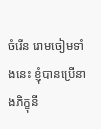ចំរើន រោមចៀមទាំងនេះ ខ្ញុំបានប្រើនាងភិក្ខុនី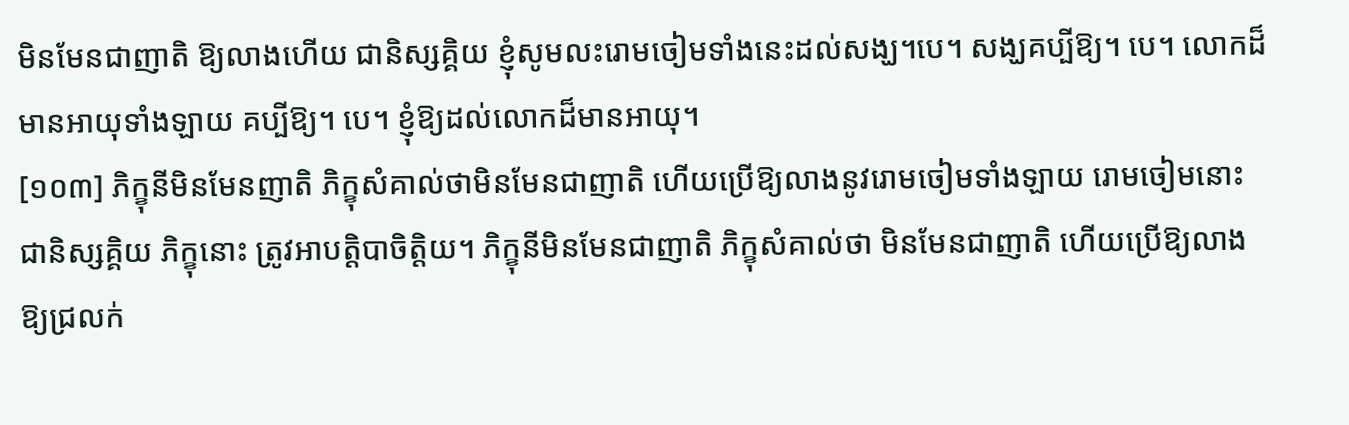មិនមែនជាញាតិ ឱ្យលាងហើយ ជានិស្សគ្គិយ ខ្ញុំសូមលះរោមចៀមទាំងនេះដល់សង្ឃ។បេ។ សង្ឃគប្បីឱ្យ។ បេ។ លោកដ៏មានអាយុទាំងឡាយ គប្បីឱ្យ។ បេ។ ខ្ញុំឱ្យដល់លោកដ៏មានអាយុ។
[១០៣] ភិក្ខុនីមិនមែនញាតិ ភិក្ខុសំគាល់ថាមិនមែនជាញាតិ ហើយប្រើឱ្យលាងនូវរោមចៀមទាំងឡាយ រោមចៀមនោះ ជានិស្សគ្គិយ ភិក្ខុនោះ ត្រូវអាបត្ដិបាចិត្ដិយ។ ភិក្ខុនីមិនមែនជាញាតិ ភិក្ខុសំគាល់ថា មិនមែនជាញាតិ ហើយប្រើឱ្យលាង ឱ្យជ្រលក់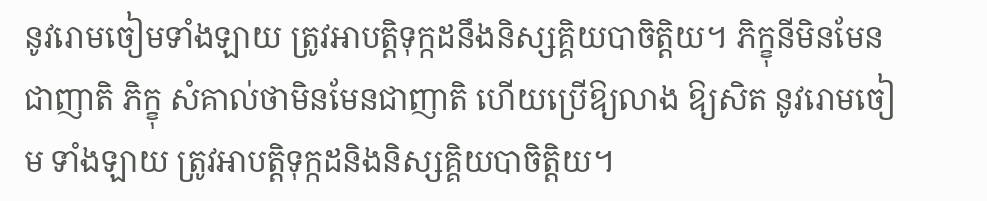នូវរោមចៀមទាំងឡាយ ត្រូវអាបត្ដិទុក្កដនឹងនិស្សគ្គិយបាចិត្ដិយ។ ភិក្ខុនីមិនមែនជាញាតិ ភិក្ខុ សំគាល់ថាមិនមែនជាញាតិ ហើយប្រើឱ្យលាង ឱ្យសិត នូវរោមចៀម ទាំងឡាយ ត្រូវអាបត្ដិទុក្កដនិងនិស្សគ្គិយបាចិត្ដិយ។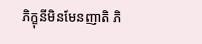ភិក្ខុនីមិនមែនញាតិ ភិ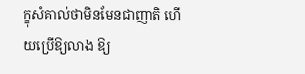ក្ខុសំគាល់ថាមិនមែនជាញាតិ ហើយប្រើឱ្យលាង ឱ្យ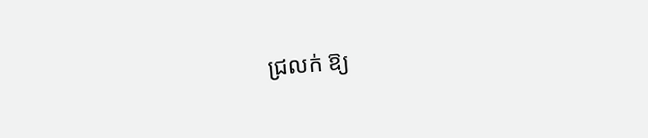ជ្រលក់ ឱ្យ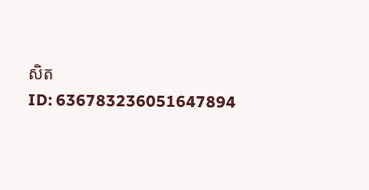សិត
ID: 636783236051647894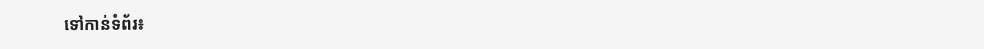ទៅកាន់ទំព័រ៖